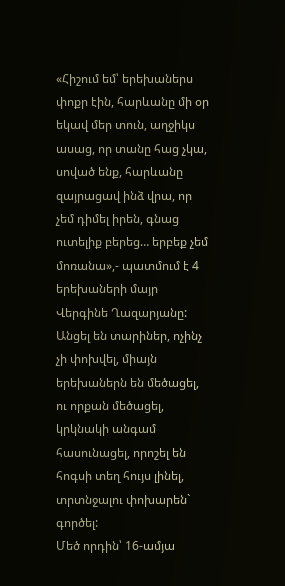«Հիշում եմ՝ երեխաներս փոքր էին, հարևանը մի օր եկավ մեր տուն, աղջիկս ասաց, որ տանը հաց չկա, սոված ենք, հարևանը զայրացավ ինձ վրա, որ չեմ դիմել իրեն, գնաց ուտելիք բերեց… երբեք չեմ մոռանա»,- պատմում է 4 երեխաների մայր Վերգինե Ղազարյանը:
Անցել են տարիներ, ոչինչ չի փոխվել, միայն երեխաներն են մեծացել, ու որքան մեծացել, կրկնակի անգամ հասունացել, որոշել են հոգսի տեղ հույս լինել, տրտնջալու փոխարեն` գործել:
Մեծ որդին՝ 16-ամյա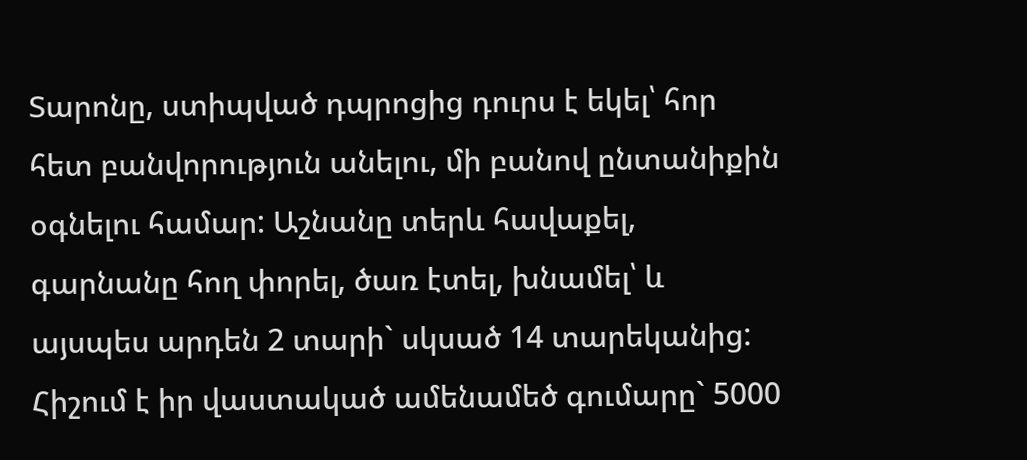Տարոնը, ստիպված դպրոցից դուրս է եկել՝ հոր հետ բանվորություն անելու, մի բանով ընտանիքին օգնելու համար: Աշնանը տերև հավաքել, գարնանը հող փորել, ծառ էտել, խնամել՝ և այսպես արդեն 2 տարի` սկսած 14 տարեկանից: Հիշում է իր վաստակած ամենամեծ գումարը` 5000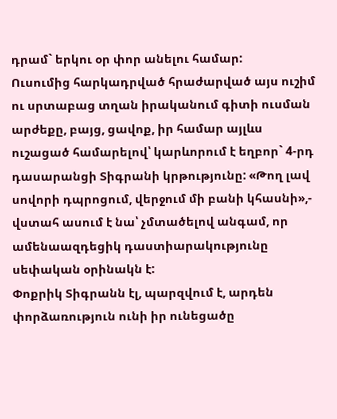դրամ` երկու օր փոր անելու համար:
Ուսումից հարկադրված հրաժարված այս ուշիմ ու սրտաբաց տղան իրականում գիտի ուսման արժեքը, բայց, ցավոք, իր համար այլևս ուշացած համարելով՝ կարևորում է եղբոր` 4-րդ դասարանցի Տիգրանի կրթությունը: «Թող լավ սովորի դպրոցում, վերջում մի բանի կհասնի»,- վստահ ասում է նա՝ չմտածելով անգամ, որ ամենաազդեցիկ դաստիարակությունը սեփական օրինակն է:
Փոքրիկ Տիգրանն էլ, պարզվում է, արդեն փորձառություն ունի իր ունեցածը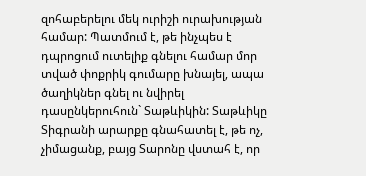զոհաբերելու մեկ ուրիշի ուրախության համար: Պատմում է, թե ինչպես է դպրոցում ուտելիք գնելու համար մոր տված փոքրիկ գումարը խնայել, ապա ծաղիկներ գնել ու նվիրել դասընկերուհուն` Տաթևիկին: Տաթևիկը Տիգրանի արարքը գնահատել է, թե ոչ, չիմացանք, բայց Տարոնը վստահ է, որ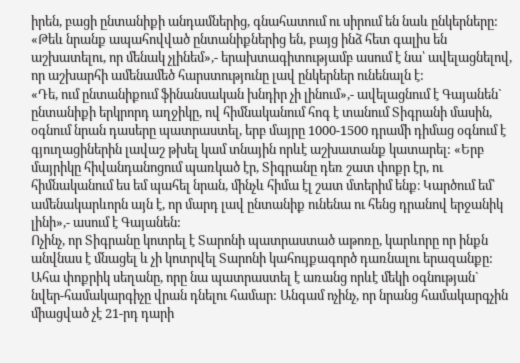իրեն, բացի ընտանիքի անդամներից, գնահատում ու սիրում են նաև ընկերները: «Թեև նրանք ապահովված ընտանիքներից են, բայց ինձ հետ գալիս են աշխատելու, որ մենակ չլինեմ»,- երախտագիտությամբ ասում է նա՝ ավելացնելով, որ աշխարհի ամենամեծ հարստությունը լավ ընկերներ ունենալն է:
«Դե, ում ընտանիքում ֆինանսական խնդիր չի լինում»,- ավելացնում է Գայանեն` ընտանիքի երկրորդ աղջիկը, ով հիմնականում հոգ է տանում Տիգրանի մասին, օգնում նրան դասերը պատրաստել, երբ մայրը 1000-1500 դրամի դիմաց օգնում է գյուղացիներին լավաշ թխել կամ տնային որևէ աշխատանք կատարել: «Երբ մայրիկը հիվանդանոցում պառկած էր, Տիգրանը դեռ շատ փոքր էր, ու հիմնականում ես եմ պահել նրան, մինչև հիմա էլ շատ մտերիմ ենք։ Կարծում եմ՝ ամենակարևորն այն է, որ մարդ լավ ընտանիք ունենա ու հենց դրանով երջանիկ լինի»,- ասում է Գայանեն:
Ոչինչ, որ Տիգրանը կոտրել է Տարոնի պատրաստած աթոռը, կարևորը որ ինքն անվնաս է մնացել և չի կոտրվել Տարոնի կահույքագործ դառնալու երազանքը: Ահա փոքրիկ սեղանը, որը նա պատրաստել է առանց որևէ մեկի օգնության` նվեր-համակարգիչը վրան դնելու համար: Անգամ ոչինչ, որ նրանց համակարգչին միացված չէ 21-րդ դարի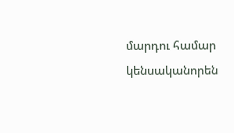մարդու համար կենսականորեն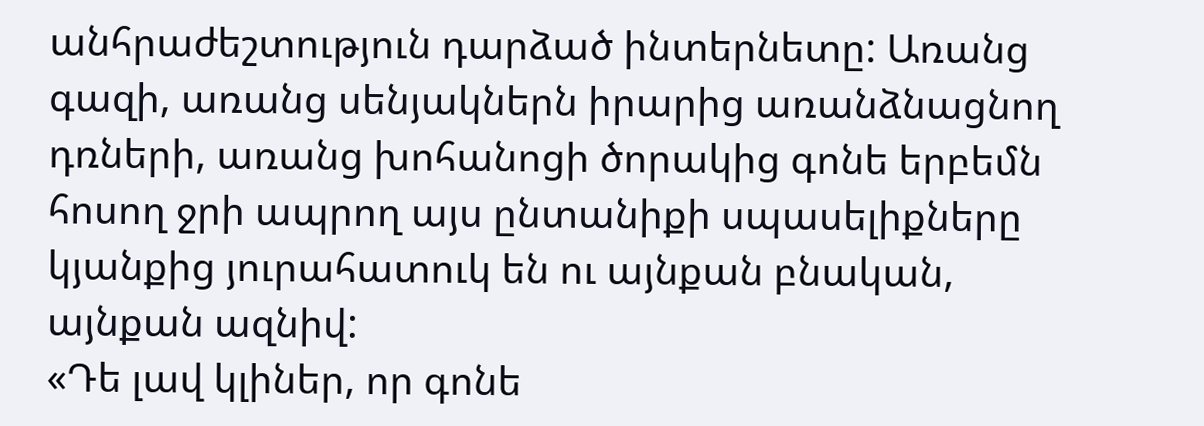անհրաժեշտություն դարձած ինտերնետը: Առանց գազի, առանց սենյակներն իրարից առանձնացնող դռների, առանց խոհանոցի ծորակից գոնե երբեմն հոսող ջրի ապրող այս ընտանիքի սպասելիքները կյանքից յուրահատուկ են ու այնքան բնական, այնքան ազնիվ:
«Դե լավ կլիներ, որ գոնե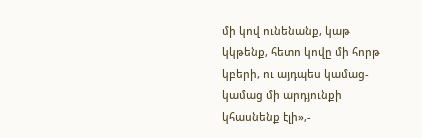մի կով ունենանք, կաթ կկթենք, հետո կովը մի հորթ կբերի, ու այդպես կամաց-կամաց մի արդյունքի կհասնենք էլի»,-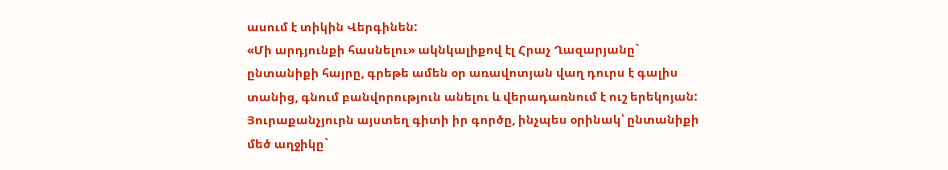ասում է տիկին Վերգինեն:
«Մի արդյունքի հասնելու» ակնկալիքով էլ Հրաչ Ղազարյանը` ընտանիքի հայրը, գրեթե ամեն օր առավոտյան վաղ դուրս է գալիս տանից, գնում բանվորություն անելու և վերադառնում է ուշ երեկոյան: Յուրաքանչյուրն այստեղ գիտի իր գործը, ինչպես օրինակ՝ ընտանիքի մեծ աղջիկը`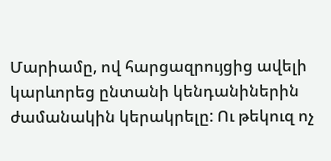Մարիամը, ով հարցազրույցից ավելի կարևորեց ընտանի կենդանիներին ժամանակին կերակրելը: Ու թեկուզ ոչ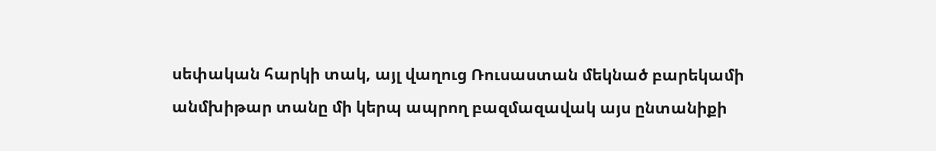սեփական հարկի տակ, այլ վաղուց Ռուսաստան մեկնած բարեկամի անմխիթար տանը մի կերպ ապրող բազմազավակ այս ընտանիքի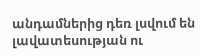անդամներից դեռ լսվում են լավատեսության ու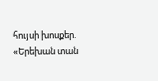հույսի խոսքեր. «Երեխան տան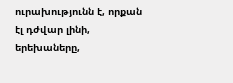ուրախությունն է, որքան էլ դժվար լինի, երեխաները,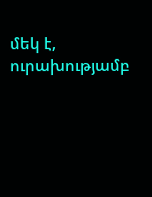մեկ է, ուրախությամբ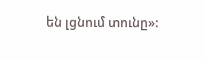են լցնում տունը»: